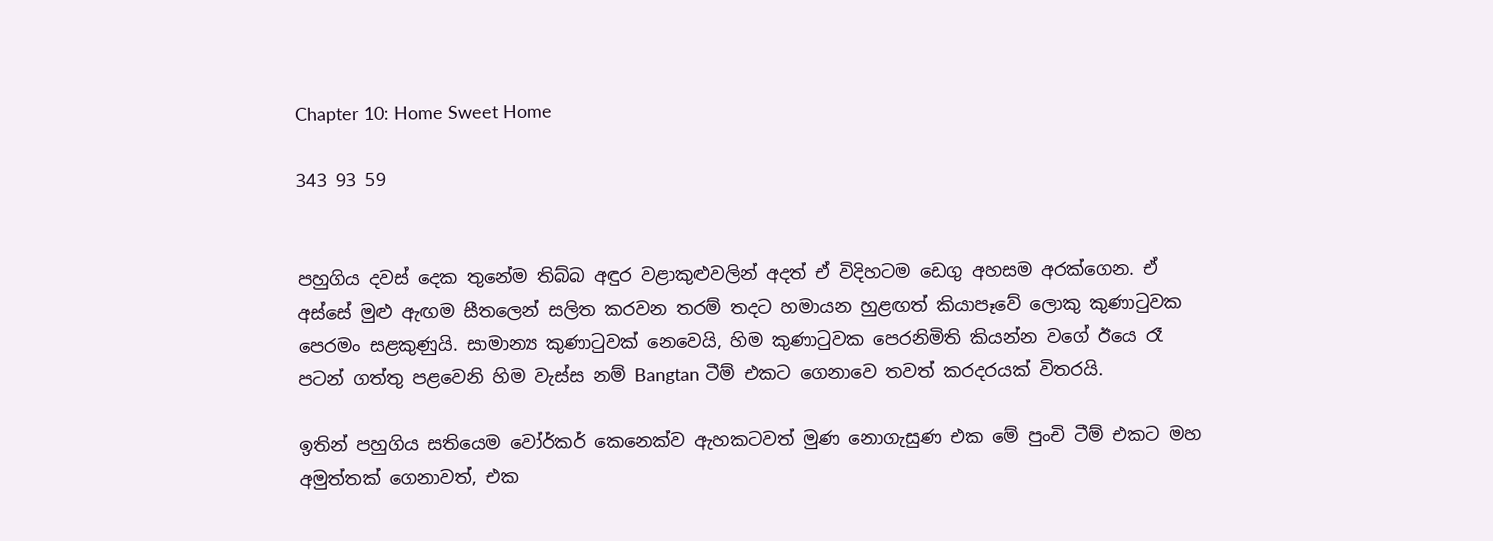Chapter 10: Home Sweet Home

343 93 59


පහුගිය දවස් දෙක තුනේම තිබ්බ අඳුර වළාකුළුවලින් අදත් ඒ විදිහටම ඩෙගු අහසම අරක්ගෙන. ඒ අස්සේ මුළු ඇඟම සීතලෙන් සලිත කරවන තරම් තදට හමායන හුළඟත් කියාපෑවේ ලොකු කුණාටුවක පෙරමං සළකුණුයි. සාමාන්‍ය කුණාටුවක් නෙවෙයි, හිම කුණාටුවක පෙරනිමිති කියන්න වගේ ඊයෙ රෑ පටන් ගත්තු පළවෙනි හිම වැස්ස නම් Bangtan ටීම් එකට ගෙනාවෙ තවත් කරදරයක් විතරයි.

ඉතින් පහුගිය සතියෙම වෝර්කර් කෙනෙක්ව ඇහකටවත් මුණ නොගැසුණ එක මේ පුංචි ටීම් එකට මහ අමුත්තක් ගෙනාවත්, එක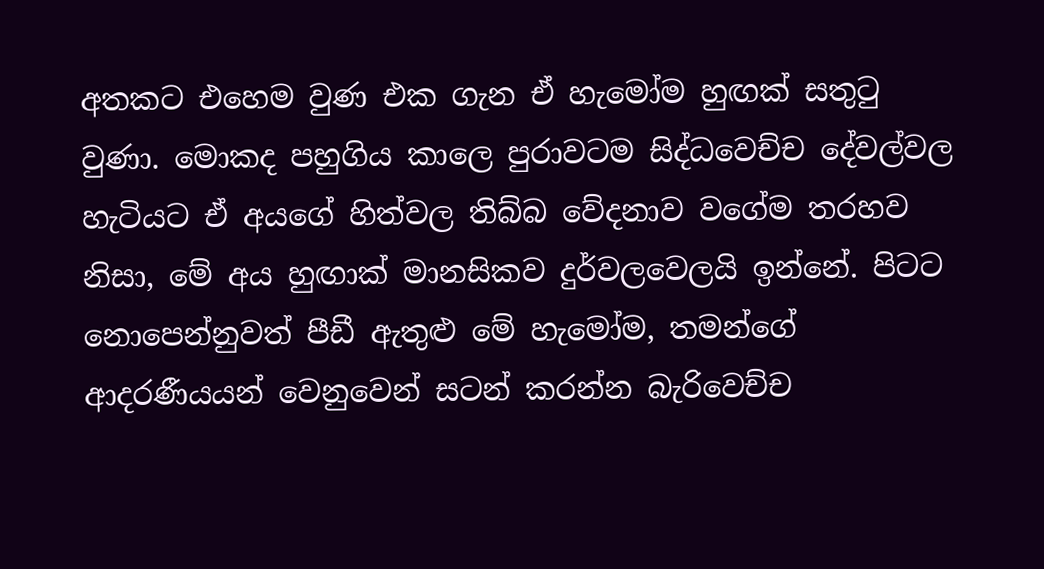අතකට එහෙම වුණ එක ගැන ඒ හැමෝම හුඟක් සතුටු වුණා. මොකද පහුගිය කාලෙ පුරාවටම සිද්ධවෙච්ච දේවල්වල හැටියට ඒ අයගේ හිත්වල තිබ්බ වේදනාව වගේම තරහව නිසා, මේ අය හුඟාක් මානසිකව දුර්වලවෙලයි ඉන්නේ. පිටට නොපෙන්නුවත් පීඩී ඇතුළු මේ හැමෝම, තමන්ගේ ආදරණීයයන් වෙනුවෙන් සටන් කරන්න බැරිවෙච්ච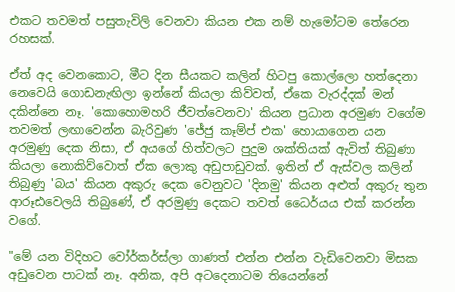එකට තවමත් පසුතැවිලි වෙනවා කියන එක නම් හැමෝටම තේරෙන රහසක්.

ඒත් අද වෙනකොට, මීට දින සීයකට කලින් හිටපු කොල්ලො හත්දෙනා නෙවෙයි ගොඩනැඟිලා ඉන්නේ කියලා කිව්වත්, ඒකෙ වැරද්දක් මන් දකින්නෙ නෑ. 'කොහොමහරි ජීවත්වෙනවා' කියන ප්‍රධාන අරමුණ වගේම තවමත් ලඟාවෙන්න බැරිවුණ 'ජේජු කෑම්ප් එක' හොයාගෙන යන අරමුණු දෙක නිසා, ඒ අයගේ හිත්වලට පුදුම ශක්තියක් ඇවිත් තිබුණා කියලා නොකිව්වොත් ඒක ලොකු අඩුපාඩුවක්. ඉතින් ඒ ඇස්වල කලින් තිබුණු 'බය' කියන අකුරු දෙක වෙනුවට 'දිනමු' කියන අළුත් අකුරු තුන ආරූඪවෙලයි තිබුණේ, ඒ අරමුණු දෙකට තවත් ධෛර්යය එක් කරන්න වගේ.

"මේ යන විදිහට වෝර්කර්ස්ලා ගාණත් එන්න එන්න වැඩිවෙනවා මිසක අඩුවෙන පාටක් නෑ. අනික, අපි අටදෙනාටම තියෙන්නේ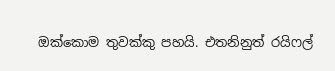ඔක්කොම තුවක්කු පහයි. එතනිනුත් රයිෆල්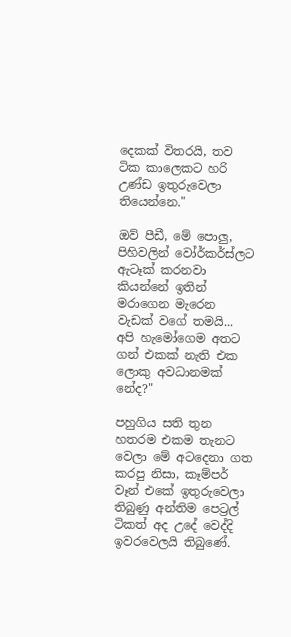දෙකක් විතරයි, තව ටික කාලෙකට හරි උණ්ඩ ඉතුරුවෙලා තියෙන්නෙ."

ඔව් පීඩී, මේ පොලු, පිහිවලින් වෝර්කර්ස්ලට ඇටෑක් කරනවා කියන්නේ ඉතින් මරාගෙන මැරෙන වැඩක් වගේ තමයි... අපි හැමෝගෙම අතට ගන් එකක් නැති එක ලොකු අවධානමක් නේද?"

පහුගිය සති තුන හතරම එකම තැනට වෙලා මේ අටදෙනා ගත කරපු නිසා, කෑම්පර් වෑන් එකේ ඉතුරුවෙලා තිබුණු අන්තිම පෙට්‍රල් ටිකත් අද උදේ වෙද්දි ඉවරවෙලයි තිබුණේ.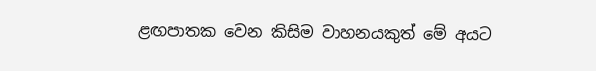ළඟපාතක වෙන කිසිම වාහනයකුත් මේ අයට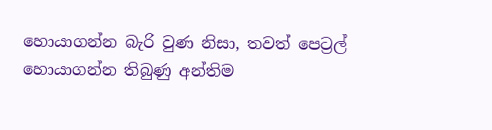හොයාගන්න බැරි වුණ නිසා, තවත් පෙට්‍රල් හොයාගන්න තිබුණු අන්තිම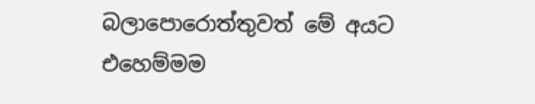බලාපොරොත්තුවත් මේ අයට එහෙම්මම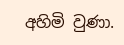අහිමි වුණා.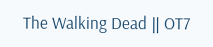The Walking Dead ‖ OT7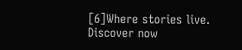[6]Where stories live. Discover now